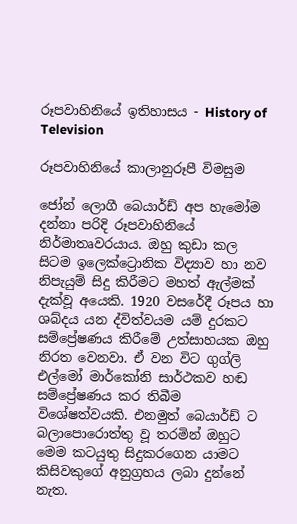රූපවාහිනියේ ඉතිහාසය - History of Television

රූපවාහිනියේ කාලානුරූපී විමසුම

ජෝන් ලොගී බෙයාර්ඩ් අප හැමෝම දන්නා පරිදි රූපවාහිනියේ  නිර්මාතෘවරයාය. ඔහු කුඩා කල සිටම ඉලෙක්ට්‍රොනික විද්‍යාව හා නව නිපැයුම් සිදු කිරීමට මහත් ඇල්මක් දැක්වූ අයෙකි. 1920 වසරේදී රූපය හා ශබ්දය යන ද්විත්වයම යම් දුරකට සම්ප්‍රේෂණය කිරීමේ උත්සාහයක ඔහු නිරත වෙනවා. ඒ වන විට ගුග්ලි එල්මෝ මාර්කෝනි සාර්ථකව හඬ සම්ප්‍රේෂණය කර තිබීම විශේෂත්වයකි. එනමුත් බෙයාර්ඩ් ට බලාපොරොත්තු වූ තරමින් ඔහුට මෙම කටයුතු සිදුකරගෙන යාමට කිසිවකුගේ අනුග්‍රහය ලබා දුන්නේ නැත.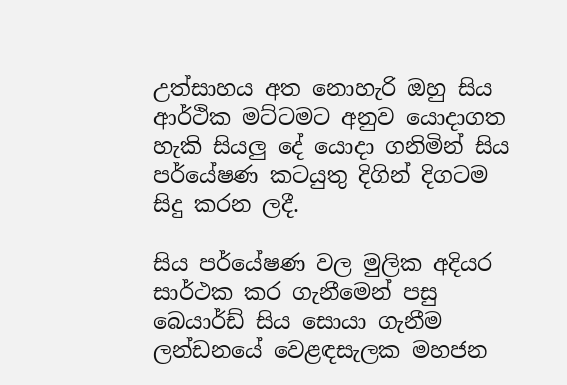උත්සාහය අත නොහැරි ඔහු සිය ආර්ථික මට්ටමට අනුව යොදාගත හැකි සියලු දේ යොදා ගනිමින් සිය පර්යේෂණ කටයුතු දිගින් දිගටම සිදු කරන ලදී.

සිය පර්යේෂණ වල මුලික අදියර සාර්ථක කර ගැනීමෙන් පසු බෙයාර්ඩ් සිය සොයා ගැනීම ලන්ඩනයේ වෙළඳසැලක මහජන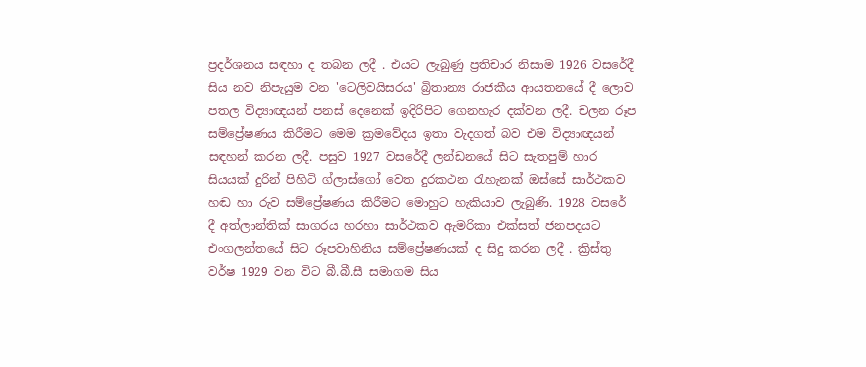ප්‍රදර්ශනය සඳහා ද තබන ලදී . එයට ලැබුණු ප්‍රතිචාර නිසාම 1926 වසරේදී සිය නව නිපැයුම වන 'ටෙලිවයිසරය' බ්‍රිතාන්‍ය රාජකීය ආයතනයේ දී ලොව පතල විද්‍යාඥයන් පනස් දෙනෙක් ඉදිරිපිට ගෙනහැර දක්වන ලදී. චලන රූප සම්ප්‍රේෂණය කිරීමට මෙම ක්‍රමවේදය ඉතා වැදගත් බව එම විද්‍යාඥයන් සඳහන් කරන ලදී. පසුව 1927 වසරේදී ලන්ඩනයේ සිට සැතපුම් හාර සියයක් දුරින් පිහිටි ග්ලාස්ගෝ වෙත දුරකථන රැහැනක් ඔස්සේ සාර්ථකව හඬ හා රුව සම්ප්‍රේෂණය කිරීමට මොහුට හැකියාව ලැබුණි. 1928 වසරේ දී අත්ලාන්තික් සාගරය හරහා සාර්ථකව ඇමරිකා එක්සත් ජනපදයට එංගලන්තයේ සිට රූපවාහිනිය සම්ප්‍රේෂණයක් ද සිදු කරන ලදී . ක්‍රිස්තු වර්ෂ 1929 වන විට බී.බී.සී සමාගම සිය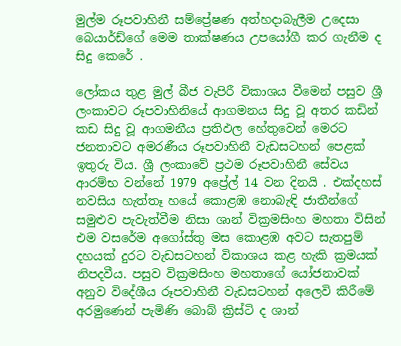මුල්ම රූපවාහිනී සම්ප්‍රේෂණ අත්හදාබැලීම උදෙසා බෙයාර්ඩ්ගේ මෙම තාක්ෂණය උපයෝගී කර ගැනීම ද සිදු කෙරේ .

ලෝකය තුළ මුල් බීජ වැපිරී විකාශය වීමෙන් පසුව ශ්‍රී ලංකාවට රූපවාහිනියේ ආගමනය සිදු වූ අතර කඩින් කඩ සිදු වූ ආගමනීය ප්‍රතිඵල හේතුවෙන් මෙරට ජනතාවට අමරණීය රූපවාහිනී වැඩසටහන් පෙළක් ඉතුරු විය. ශ්‍රී ලංකාවේ ප්‍රථම රූපවාහිනී සේවය ආරම්භ වන්නේ 1979 අප්‍රේල් 14 වන දිනයි . එක්දහස් නවසිය හැත්තෑ හයේ කොළඹ නොබැඳි ජාතීන්ගේ සමුළුව පැවැත්වීම නිසා ශාන් වික්‍රමසිංහ මහතා විසින් එම වසරේම අගෝස්තු මස කොළඹ අවට සැතපුම් දහයක් දුරට වැඩසටහන් විකාශය කළ හැකි ක්‍රමයක් නිපදවීය. පසුව වික්‍රමසිංහ මහතාගේ යෝජනාවක් අනුව විදේශීය රූපවාහිනී වැඩසටහන් අලෙවි කිරීමේ අරමුණෙන් පැමිණි බොබ් ක්‍රිස්ටි ද ශාන්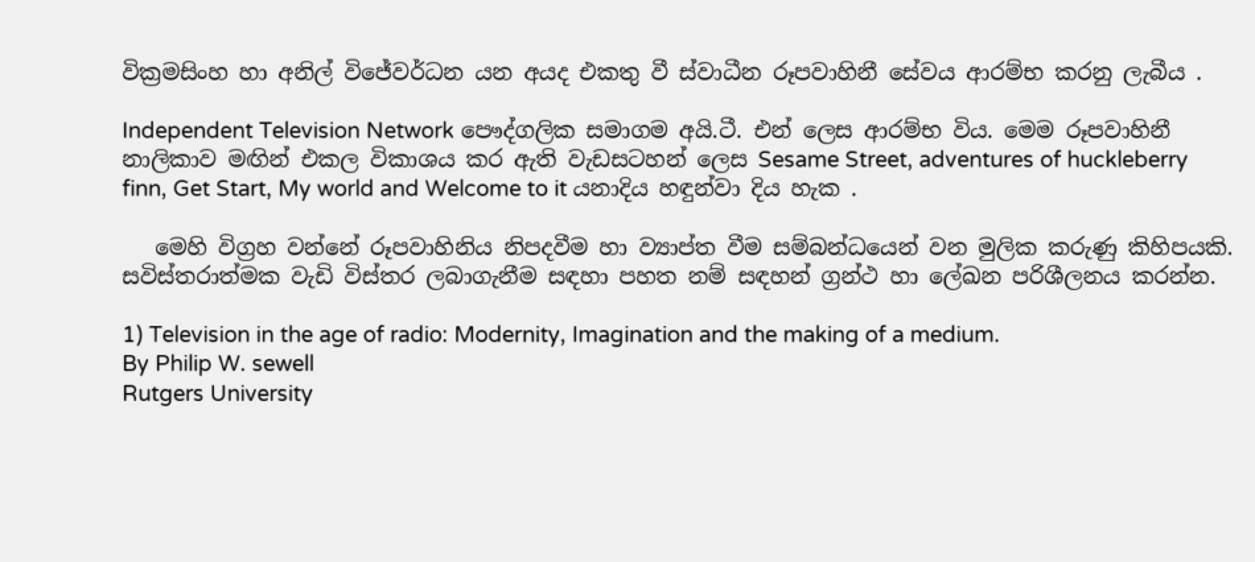වික්‍රමසිංහ හා අනිල් විජේවර්ධන යන අයද එකතු වී ස්වාධීන රූපවාහිනී සේවය ආරම්භ කරනු ලැබීය .

Independent Television Network පෞද්ගලික සමාගම අයි.ටී. එන් ලෙස ආරම්භ විය. මෙම රූපවාහිනී නාලිකාව මඟින් එකල විකාශය කර ඇති වැඩසටහන් ලෙස Sesame Street, adventures of huckleberry finn, Get Start, My world and Welcome to it යනාදිය හඳුන්වා දිය හැක .

   මෙහි විග්‍රහ වන්නේ රූපවාහිනිය නිපදවීම හා ව්‍යාප්ත වීම සම්බන්ධයෙන් වන මුලික කරුණු කිහිපයකි. සවිස්තරාත්මක වැඩි විස්තර ලබාගැනීම සඳහා පහත නම් සඳහන් ග්‍රන්ථ හා ලේඛන පරිශීලනය කරන්න.

1) Television in the age of radio: Modernity, Imagination and the making of a medium.
By Philip W. sewell
Rutgers University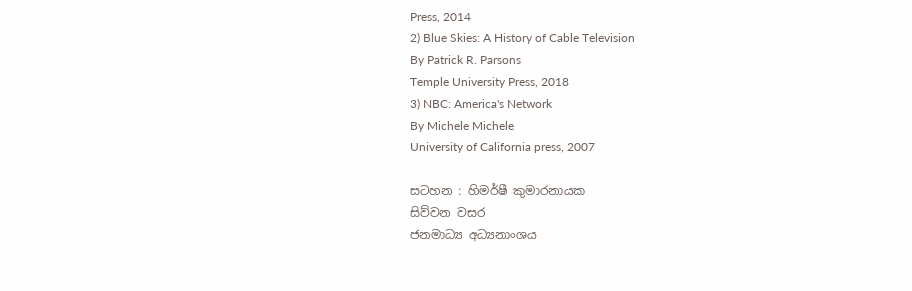Press, 2014
2) Blue Skies: A History of Cable Television
By Patrick R. Parsons
Temple University Press, 2018
3) NBC: America's Network
By Michele Michele
University of California press, 2007

සටහන : හිමර්ෂී කුමාරනායක
සිව්වන වසර
ජනමාධ්‍ය අධ්‍යනාංශය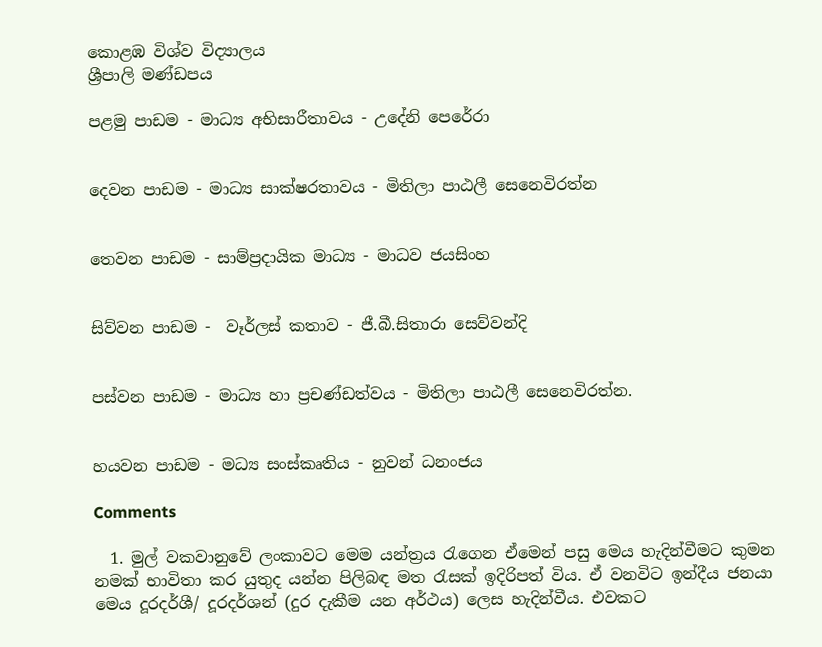කොළඹ විශ්ව විද්‍යාලය
ශ්‍රීපාලි මණ්ඩපය

පළමු පාඩම - මාධ්‍ය අභිසාරීතාවය - උදේනි පෙරේරා


දෙවන පාඩම - මාධ්‍ය සාක්ෂරතාවය - මිතිලා පාඨලී සෙනෙවිරත්න


තෙවන පාඩම - සාම්ප්‍රදායික මාධ්‍ය - මාධව ජයසිංහ


සිව්වන පාඩම -  වෑර්ලස් කතාව - ජී.බී.සිතාරා සෙව්වන්දි


පස්වන පාඩම - මාධ්‍ය හා ප්‍රචණ්ඩත්වය - මිතිලා පාඨලී සෙනෙවිරත්න.


හයවන පාඩම - මධ්‍ය සංස්කෘතිය - නුවන් ධනංජය

Comments

  1. මුල් වකවානුවේ ලංකාවට මෙම යන්ත්‍රය රැගෙන ඒමෙන් පසු මෙය හැදින්වීමට කුමන නමක් භාවිතා කර යුතුද යන්න පිලිබඳ මත රැසක් ඉදිරිපත් විය. ඒ වනවිට ඉන්දීය ජනයා මෙය දූරදර්ශී/ දූරදර්ශන් (දුර දැකීම යන අර්ථය) ලෙස හැදින්වීය. එවකට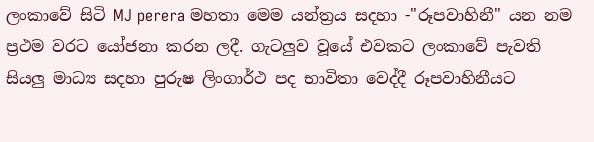ලංකාවේ සිටි MJ perera මහතා මෙම යන්ත්‍රය සදහා -"රූපවාහිනී" යන නම ප්‍රථම වරට යෝජනා කරන ලදී. ගැටලුව වූයේ එවකට ලංකාවේ පැවති සියලු මාධ්‍ය සදහා පුරුෂ ලිංගාර්ථ පද භාවිතා වෙද්දී රූපවාහිනීයට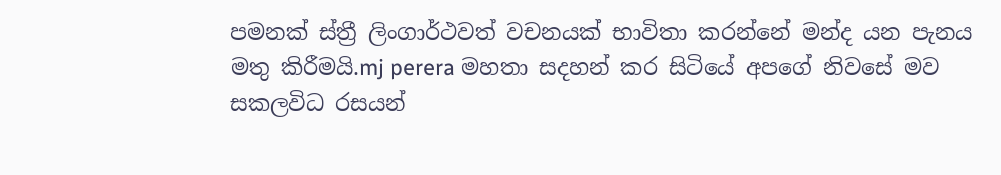පමනක් ස්ත්‍රී ලිංගාර්ථවත් වචනයක් භාවිතා කරන්නේ මන්ද යන පැනය මතු කිරීමයි.mj perera මහතා සදහන් කර සිටියේ අපගේ නිවසේ මව සකලවිධ රසයන්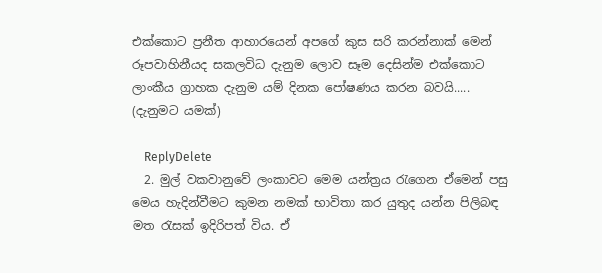එක්කොට ප්‍රනීත ආහාරයෙන් අපගේ කුස සරි කරන්නාක් මෙන් රූපවාහිනීයද සකලවිධ දැනුම ලොව සෑම දෙසින්ම එක්කොට ලාංකීය ග්‍රාහක දැනුම යම් දිනක පෝෂණය කරන බවයි..... (දැනුමට යමක්)

    ReplyDelete
  2. මුල් වකවානුවේ ලංකාවට මෙම යන්ත්‍රය රැගෙන ඒමෙන් පසු මෙය හැදින්වීමට කුමන නමක් භාවිතා කර යුතුද යන්න පිලිබඳ මත රැසක් ඉදිරිපත් විය. ඒ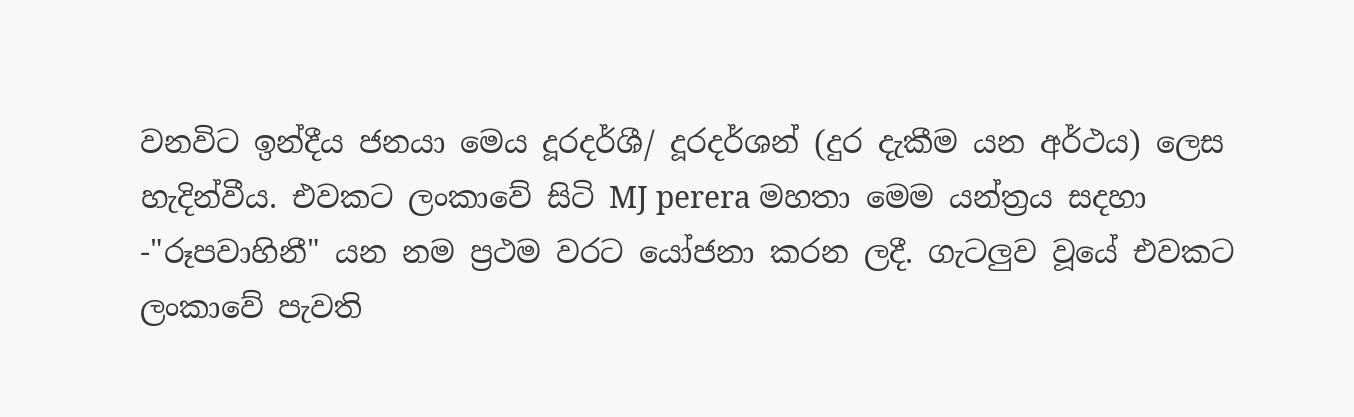වනවිට ඉන්දීය ජනයා මෙය දූරදර්ශී/ දූරදර්ශන් (දුර දැකීම යන අර්ථය) ලෙස හැදින්වීය. එවකට ලංකාවේ සිටි MJ perera මහතා මෙම යන්ත්‍රය සදහා -"රූපවාහිනී" යන නම ප්‍රථම වරට යෝජනා කරන ලදී. ගැටලුව වූයේ එවකට ලංකාවේ පැවති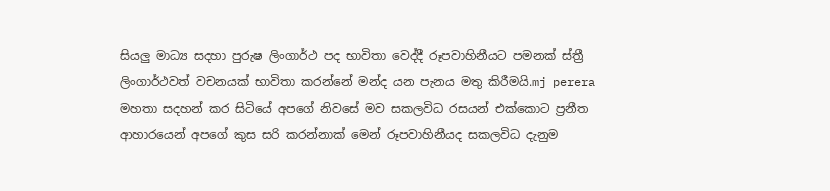සියලු මාධ්‍ය සදහා පුරුෂ ලිංගාර්ථ පද භාවිතා වෙද්දී රූපවාහිනීයට පමනක් ස්ත්‍රී ලිංගාර්ථවත් වචනයක් භාවිතා කරන්නේ මන්ද යන පැනය මතු කිරීමයි.mj perera මහතා සදහන් කර සිටියේ අපගේ නිවසේ මව සකලවිධ රසයන් එක්කොට ප්‍රනීත ආහාරයෙන් අපගේ කුස සරි කරන්නාක් මෙන් රූපවාහිනීයද සකලවිධ දැනුම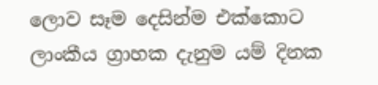ලොව සෑම දෙසින්ම එක්කොට ලාංකීය ග්‍රාහක දැනුම යම් දිනක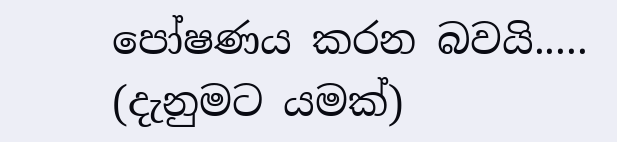පෝෂණය කරන බවයි..... (දැනුමට යමක්)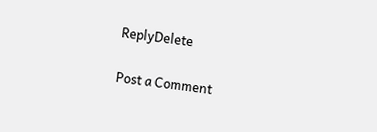ReplyDelete

Post a Comment